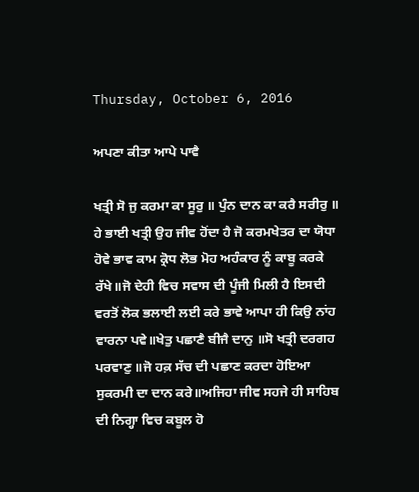Thursday, October 6, 2016

ਅਪਣਾ ਕੀਤਾ ਆਪੇ ਪਾਵੈ

ਖਤ੍ਰੀ ਸੋ ਜੁ ਕਰਮਾ ਕਾ ਸੂਰੁ ॥ ਪੁੰਨ ਦਾਨ ਕਾ ਕਰੈ ਸਰੀਰੁ ॥ ਹੇ ਭਾਈ ਖਤ੍ਰੀ ਉਹ ਜੀਵ ਹੋਂਦਾ ਹੈ ਜੋ ਕਰਮਖੇਤਰ ਦਾ ਯੋਧਾ ਹੋਵੇ ਭਾਵ ਕਾਮ ਕ੍ਰੋਧ ਲੋਭ ਮੋਹ ਅਹੰਕਾਰ ਨੂੰ ਕਾਬੂ ਕਰਕੇ ਰੱਖੇ॥ਜੋ ਦੇਹੀ ਵਿਚ ਸਵਾਸ ਦੀ ਪੂੰਜੀ ਮਿਲੀ ਹੈ ਇਸਦੀ ਵਰਤੋਂ ਲੋਕ ਭਲਾਈ ਲਈ ਕਰੇ ਭਾਵੇ ਆਪਾ ਹੀ ਕਿਉ ਨਾਂਹ ਵਾਰਨਾ ਪਵੇ॥ਖੇਤੁ ਪਛਾਣੈ ਬੀਜੈ ਦਾਨੁ ॥ਸੋ ਖਤ੍ਰੀ ਦਰਗਹ ਪਰਵਾਣੁ ॥ਜੋ ਹਕ਼ ਸੱਚ ਦੀ ਪਛਾਣ ਕਰਦਾ ਹੋਇਆ ਸੁਕਰਮੀ ਦਾ ਦਾਨ ਕਰੇ॥ਅਜਿਹਾ ਜੀਵ ਸਹਜੇ ਹੀ ਸਾਹਿਬ ਦੀ ਨਿਗ੍ਹਾ ਵਿਚ ਕਬੂਲ ਹੋ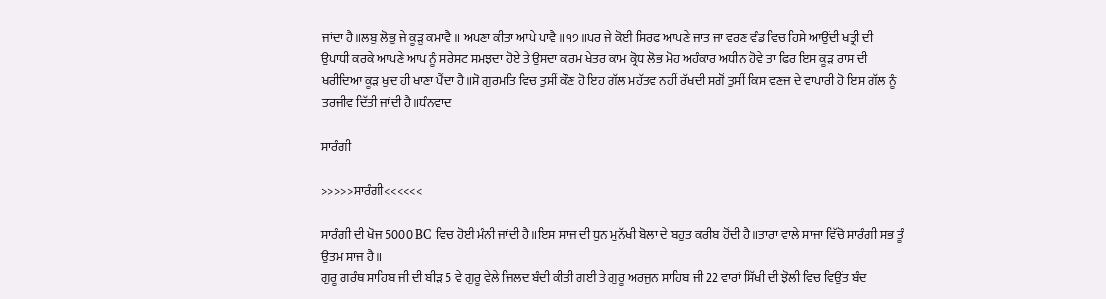ਜਾਂਦਾ ਹੈ॥ਲਬੁ ਲੋਭੁ ਜੇ ਕੂੜੁ ਕਮਾਵੈ ॥ ਅਪਣਾ ਕੀਤਾ ਆਪੇ ਪਾਵੈ ॥੧੭॥ਪਰ ਜੇ ਕੋਈ ਸਿਰਫ ਆਪਣੇ ਜਾਤ ਜਾ ਵਰਣ ਵੰਡ ਵਿਚ ਹਿਸੇ ਆਉਂਦੀ ਖਤ੍ਰੀ ਦੀ ਉਪਾਧੀ ਕਰਕੇ ਆਪਣੇ ਆਪ ਨੂੰ ਸਰੇਸਟ ਸਮਝਦਾ ਹੋਏ ਤੇ ਉਸਦਾ ਕਰਮ ਖੇਤਰ ਕਾਮ ਕ੍ਰੋਧ ਲੋਭ ਮੋਹ ਅਹੰਕਾਰ ਅਧੀਨ ਹੋਵੇ ਤਾ ਫਿਰ ਇਸ ਕੂੜ ਰਾਸ ਦੀ ਖਰੀਦਿਆ ਕੂੜ ਖੁਦ ਹੀ ਖਾਣਾ ਪੈਂਦਾ ਹੈ॥ਸੋ ਗੁਰਮਤਿ ਵਿਚ ਤੁਸੀਂ ਕੌਣ ਹੋ ਇਹ ਗੱਲ ਮਹੱਤਵ ਨਹੀਂ ਰੱਖਦੀ ਸਗੋਂ ਤੁਸੀਂ ਕਿਸ ਵਣਜ ਦੇ ਵਾਪਾਰੀ ਹੋ ਇਸ ਗੱਲ ਨੂੰ ਤਰਜੀਵ ਦਿੱਤੀ ਜਾਂਦੀ ਹੈ॥ਧੰਨਵਾਦ

ਸਾਰੰਗੀ

>>>>>ਸਾਰੰਗੀ<<<<<<

ਸਾਰੰਗੀ ਦੀ ਖੋਜ 5000 BC ਵਿਚ ਹੋਈ ਮੰਨੀ ਜਾਂਦੀ ਹੈ॥ਇਸ ਸਾਜ ਦੀ ਧੁਨ ਮੁਨੱਖੀ ਬੋਲਾ ਦੇ ਬਹੁਤ ਕਰੀਬ ਹੋਂਦੀ ਹੈ॥ਤਾਰਾ ਵਾਲੇ ਸਾਜਾ ਵਿੱਚੋ ਸਾਰੰਗੀ ਸਭ ਤੂੰ ਉਤਮ ਸਾਜ ਹੈ ॥
ਗੁਰੂ ਗਰੰਥ ਸਾਹਿਬ ਜੀ ਦੀ ਬੀੜ 5 ਵੇ ਗੁਰੂ ਵੇਲੇ ਜਿਲਦ ਬੰਦੀ ਕੀਤੀ ਗਈ ਤੇ ਗੁਰੂ ਅਰਜੁਨ ਸਾਹਿਬ ਜੀ 22 ਵਾਰਾਂ ਸਿੱਖੀ ਦੀ ਝੋਲੀ ਵਿਚ ਵਿਉਂਤ ਬੰਦ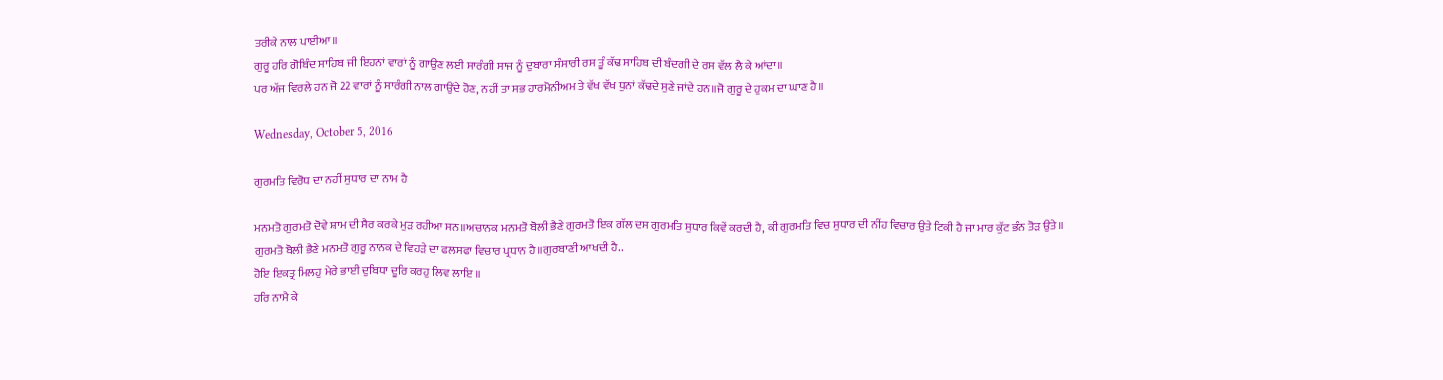ਤਰੀਕੇ ਨਾਲ ਪਾਈਆ॥
ਗੁਰੂ ਹਰਿ ਗੋਬਿੰਦ ਸਾਹਿਬ ਜੀ ਇਹਨਾਂ ਵਾਰਾਂ ਨੂੰ ਗਾਉਣ ਲਈ ਸਾਰੰਗੀ ਸਾਜ ਨੂੰ ਦੁਬਾਰਾ ਸੰਸਾਰੀ ਰਸ ਤੂੰ ਕੱਢ ਸਾਹਿਬ ਦੀ ਬੰਦਗੀ ਦੇ ਰਸ ਵੱਲ ਲੈ ਕੇ ਆਂਦਾ॥
ਪਰ ਅੱਜ ਵਿਰਲੇ ਹਨ ਜੋ 22 ਵਾਰਾਂ ਨੂੰ ਸਾਰੰਗੀ ਨਾਲ ਗਾਉਂਦੇ ਹੋਣ, ਨਹੀਂ ਤਾ ਸਭ ਹਾਰਮੋਨੀਅਮ ਤੇ ਵੱਖ ਵੱਖ ਧੁਨਾਂ ਕੱਢਦੇ ਸੁਣੇ ਜਾਂਦੇ ਹਨ॥ਜੋ ਗੁਰੂ ਦੇ ਹੁਕਮ ਦਾ ਘਾਣ ਹੈ॥

Wednesday, October 5, 2016

ਗੁਰਮਤਿ ਵਿਰੋਧ ਦਾ ਨਹੀਂ ਸੁਧਾਰ ਦਾ ਨਾਮ ਹੈ

ਮਨਮਤੋ ਗੁਰਮਤੋ ਦੋਵੇ ਸ਼ਾਮ ਦੀ ਸੈਰ ਕਰਕੇ ਮੁੜ ਰਹੀਆ ਸਨ॥ਅਚਾਨਕ ਮਨਮਤੋ ਬੋਲੀ ਭੈਣੇ ਗੁਰਮਤੋ ਇਕ ਗੱਲ ਦਸ ਗੁਰਮਤਿ ਸੁਧਾਰ ਕਿਵੇਂ ਕਰਦੀ ਹੈ, ਕੀ ਗੁਰਮਤਿ ਵਿਚ ਸੁਧਾਰ ਦੀ ਨੀਂਹ ਵਿਚਾਰ ਉਤੇ ਟਿਕੀ ਹੈ ਜਾ ਮਾਰ ਕੁੱਟ ਭੰਨ ਤੋੜ ਉਤੇ॥
ਗੁਰਮਤੋ ਬੋਲੀ ਭੈਣੇ ਮਨਮਤੋ ਗੁਰੂ ਨਾਨਕ ਦੇ ਵਿਹੜੇ ਦਾ ਫਲਸਫਾ ਵਿਚਾਰ ਪ੍ਰਧਾਨ ਹੈ॥ਗੁਰਬਾਣੀ ਆਖਦੀ ਹੈ..
ਹੋਇ ਇਕਤ੍ਰ ਮਿਲਹੁ ਮੇਰੇ ਭਾਈ ਦੁਬਿਧਾ ਦੂਰਿ ਕਰਹੁ ਲਿਵ ਲਾਇ ॥
ਹਰਿ ਨਾਮੈ ਕੇ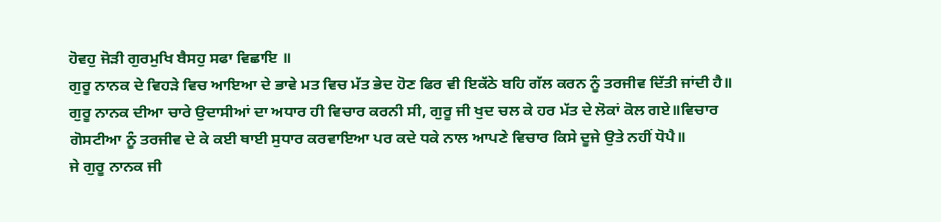ਹੋਵਹੁ ਜੋੜੀ ਗੁਰਮੁਖਿ ਬੈਸਹੁ ਸਫਾ ਵਿਛਾਇ ॥
ਗੁਰੂ ਨਾਨਕ ਦੇ ਵਿਹੜੇ ਵਿਚ ਆਇਆ ਦੇ ਭਾਵੇ ਮਤ ਵਿਚ ਮੱਤ ਭੇਦ ਹੋਣ ਫਿਰ ਵੀ ਇਕੱਠੇ ਬਹਿ ਗੱਲ ਕਰਨ ਨੂੰ ਤਰਜੀਵ ਦਿੱਤੀ ਜਾਂਦੀ ਹੈ॥
ਗੁਰੂ ਨਾਨਕ ਦੀਆ ਚਾਰੇ ਉਦਾਸੀਆਂ ਦਾ ਅਧਾਰ ਹੀ ਵਿਚਾਰ ਕਰਨੀ ਸੀ, ਗੁਰੂ ਜੀ ਖੁਦ ਚਲ ਕੇ ਹਰ ਮੱਤ ਦੇ ਲੋਕਾਂ ਕੋਲ ਗਏ॥ਵਿਚਾਰ ਗੋਸਟੀਆ ਨੂੰ ਤਰਜੀਵ ਦੇ ਕੇ ਕਈ ਥਾਈ ਸੁਧਾਰ ਕਰਵਾਇਆ ਪਰ ਕਦੇ ਧਕੇ ਨਾਲ ਆਪਣੇ ਵਿਚਾਰ ਕਿਸੇ ਦੂਜੇ ਉਤੇ ਨਹੀਂ ਧੋਪੈ॥
ਜੇ ਗੁਰੂ ਨਾਨਕ ਜੀ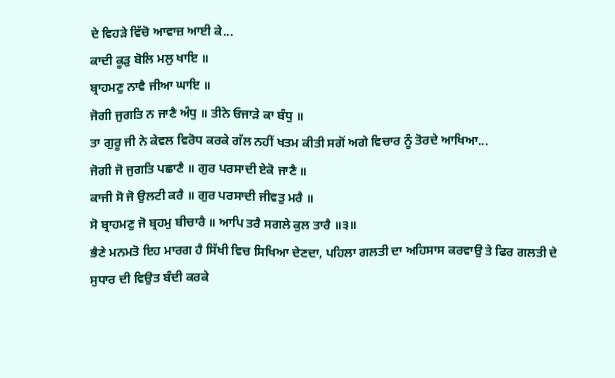ਦੇ ਵਿਹੜੇ ਵਿੱਚੋ ਆਵਾਜ਼ ਆਈ ਕੇ...
ਕਾਦੀ ਕੂੜੁ ਬੋਲਿ ਮਲੁ ਖਾਇ ॥
ਬ੍ਰਾਹਮਣੁ ਨਾਵੈ ਜੀਆ ਘਾਇ ॥
ਜੋਗੀ ਜੁਗਤਿ ਨ ਜਾਣੈ ਅੰਧੁ ॥ ਤੀਨੇ ਓਜਾੜੇ ਕਾ ਬੰਧੁ ॥
ਤਾ ਗੁਰੂ ਜੀ ਨੇ ਕੇਵਲ ਵਿਰੋਧ ਕਰਕੇ ਗੱਲ ਨਹੀਂ ਖਤਮ ਕੀਤੀ ਸਗੋਂ ਅਗੇ ਵਿਚਾਰ ਨੂੰ ਤੋਰਦੇ ਆਖਿਆ...
ਜੋਗੀ ਜੋ ਜੁਗਤਿ ਪਛਾਣੈ ॥ ਗੁਰ ਪਰਸਾਦੀ ਏਕੋ ਜਾਣੈ ॥
ਕਾਜੀ ਸੋ ਜੋ ਉਲਟੀ ਕਰੈ ॥ ਗੁਰ ਪਰਸਾਦੀ ਜੀਵਤੁ ਮਰੈ ॥
ਸੋ ਬ੍ਰਾਹਮਣੁ ਜੋ ਬ੍ਰਹਮੁ ਬੀਚਾਰੈ ॥ ਆਪਿ ਤਰੈ ਸਗਲੇ ਕੁਲ ਤਾਰੈ ॥੩॥
ਭੈਣੇ ਮਨਮਤੋ ਇਹ ਮਾਰਗ ਹੈ ਸਿੱਖੀ ਵਿਚ ਸਿਖਿਆ ਦੇਣਦਾ, ਪਹਿਲਾ ਗਲਤੀ ਦਾ ਅਹਿਸਾਸ ਕਰਵਾਉ ਤੇ ਫਿਰ ਗਲਤੀ ਦੇ ਸੁਧਾਰ ਦੀ ਵਿਉਤ ਬੰਦੀ ਕਰਕੇ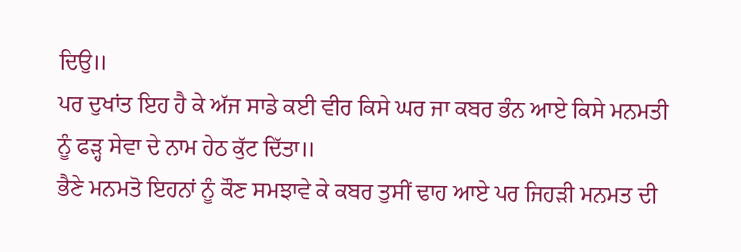ਦਿਉ॥
ਪਰ ਦੁਖਾਂਤ ਇਹ ਹੈ ਕੇ ਅੱਜ ਸਾਡੇ ਕਈ ਵੀਰ ਕਿਸੇ ਘਰ ਜਾ ਕਬਰ ਭੰਨ ਆਏ ਕਿਸੇ ਮਨਮਤੀ ਨੂੰ ਫੜ੍ਹ ਸੇਵਾ ਦੇ ਨਾਮ ਹੇਠ ਕੁੱਟ ਦਿੱਤਾ॥
ਭੈਣੇ ਮਨਮਤੋ ਇਹਨਾਂ ਨੂੰ ਕੌਣ ਸਮਝਾਵੇ ਕੇ ਕਬਰ ਤੁਸੀਂ ਢਾਹ ਆਏ ਪਰ ਜਿਹੜੀ ਮਨਮਤ ਦੀ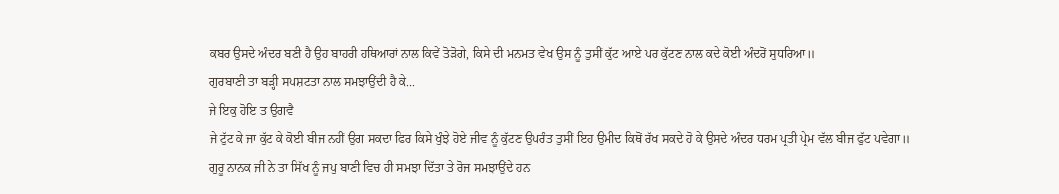ਕਬਰ ਉਸਦੇ ਅੰਦਰ ਬਣੀ ਹੈ ਉਹ ਬਾਹਰੀ ਹਥਿਆਰਾਂ ਨਾਲ ਕਿਵੇਂ ਤੋੜੋਗੇ, ਕਿਸੇ ਦੀ ਮਨਮਤ ਵੇਖ ਉਸ ਨੂੰ ਤੁਸੀਂ ਕੁੱਟ ਆਏ ਪਰ ਕੁੱਟਣ ਨਾਲ ਕਦੇ ਕੋਈ ਅੰਦਰੋਂ ਸੁਧਰਿਆ॥
ਗੁਰਬਾਣੀ ਤਾ ਬੜ੍ਹੀ ਸਪਸ਼ਟਤਾ ਨਾਲ ਸਮਝਾਉਂਦੀ ਹੈ ਕੇ...
ਜੇ ਇਕੁ ਹੋਇ ਤ ਉਗਵੈ
ਜੇ ਟੁੱਟ ਕੇ ਜਾ ਕੁੱਟ ਕੇ ਕੋਈ ਬੀਜ ਨਹੀਂ ਉਗ ਸਕਦਾ ਫਿਰ ਕਿਸੇ ਖੁੰਝੇ ਹੋਏ ਜੀਵ ਨੂੰ ਕੁੱਟਣ ਉਪਰੰਤ ਤੁਸੀਂ ਇਹ ਉਮੀਦ ਕਿਥੋਂ ਰੱਖ ਸਕਦੇ ਹੋ ਕੇ ਉਸਦੇ ਅੰਦਰ ਧਰਮ ਪ੍ਰਤੀ ਪ੍ਰੇਮ ਵੱਲ ਬੀਜ ਫੁੱਟ ਪਵੇਗਾ॥
ਗੁਰੂ ਨਾਨਕ ਜੀ ਨੇ ਤਾ ਸਿੱਖ ਨੂੰ ਜਪੁ ਬਾਣੀ ਵਿਚ ਹੀ ਸਮਝਾ ਦਿੱਤਾ ਤੇ ਰੋਜ ਸਮਝਾਉਂਦੇ ਹਨ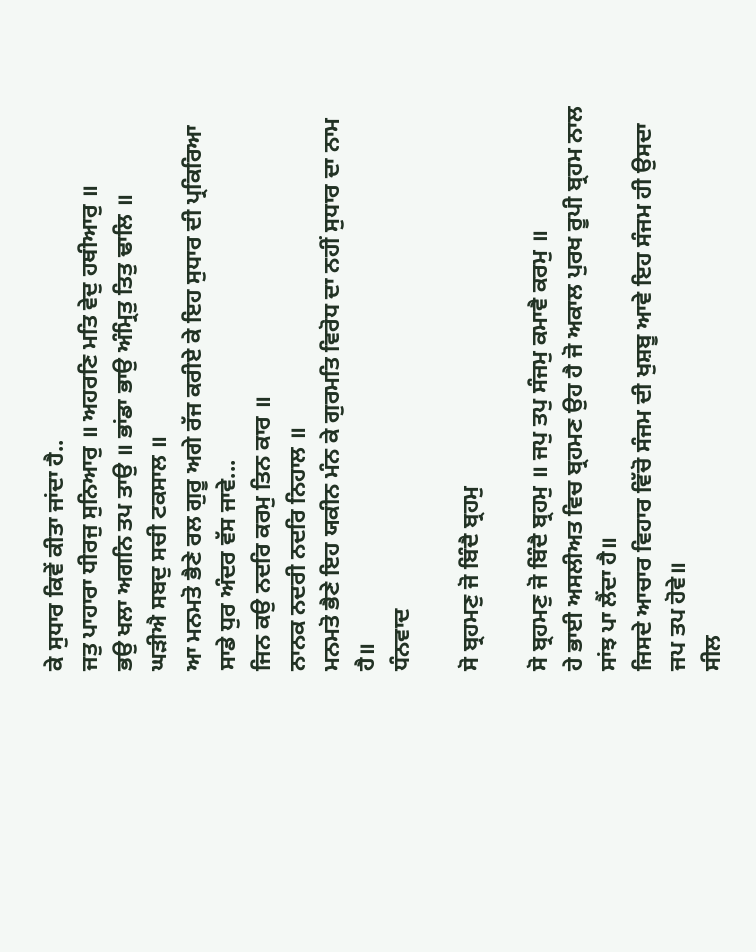ਕੇ ਸੁਧਾਰ ਕਿਵੇਂ ਕੀਤਾ ਜਾਂਦਾ ਹੈ..
ਜਤੁ ਪਾਹਾਰਾ ਧੀਰਜੁ ਸੁਨਿਆਰੁ ॥ ਅਹਰਣਿ ਮਤਿ ਵੇਦੁ ਹਥੀਆਰੁ ॥
ਭਉ ਖਲਾ ਅਗਨਿ ਤਪ ਤਾਉ ॥ ਭਾਂਡਾ ਭਾਉ ਅੰਮ੍ਰਿਤੁ ਤਿਤੁ ਢਾਲਿ ॥
ਘੜੀਐ ਸਬਦੁ ਸਚੀ ਟਕਸਾਲ ॥
ਆ ਮਨਮਤੋ ਭੈਣੇ ਰਲ ਗੁਰੂ ਅਗੇ ਰੱਜ ਕਰੀਏ ਕੇ ਇਹ ਸੁਧਾਰ ਦੀ ਪ੍ਰਕਿਰਿਆ ਸਾਡੇ ਧੁਰ ਅੰਦਰ ਵੱਸ ਜਾਵੇ...
ਜਿਨ ਕਉ ਨਦਰਿ ਕਰਮੁ ਤਿਨ ਕਾਰ ॥
ਨਾਨਕ ਨਦਰੀ ਨਦਰਿ ਨਿਹਾਲ ॥
ਮਨਮਤੋ ਭੈਣੇ ਇਹ ਯਕੀਨ ਮੰਨ ਕੇ ਗੁਰਮਤਿ ਵਿਰੋਧ ਦਾ ਨਹੀਂ ਸੁਧਾਰ ਦਾ ਨਾਮ ਹੈ॥
ਧੰਨਵਾਦ

ਸੋ ਬ੍ਰਹਮਣੁ ਜੋ ਬਿੰਦੈ ਬ੍ਰਹਮੁ

ਸੋ ਬ੍ਰਹਮਣੁ ਜੋ ਬਿੰਦੈ ਬ੍ਰਹਮੁ ॥ ਜਪੁ ਤਪੁ ਸੰਜਮੁ ਕਮਾਵੈ ਕਰਮੁ ॥
ਹੇ ਭਾਈ ਅਸਲੀਅਤ ਵਿਚ ਬ੍ਰਹਮਣ ਉਹ ਹੈ ਜੋ ਅਕਾਲ ਪੁਰਖ ਰੂਪੀ ਬ੍ਰਹਮ ਨਾਲ ਸਾਂਝ ਪਾ ਲੈਂਦਾ ਹੈ॥
ਜਿਸਦੇ ਆਚਾਰ ਵਿਹਾਰ ਵਿੱਚੋ ਸੰਜਮ ਦੀ ਖੁਸ਼ਬੂ ਆਵੇ ਇਹ ਸੰਜਮ ਹੀ ਉਸਦਾ ਜਪ ਤਪ ਹੋਵੇ॥
ਸੀਲ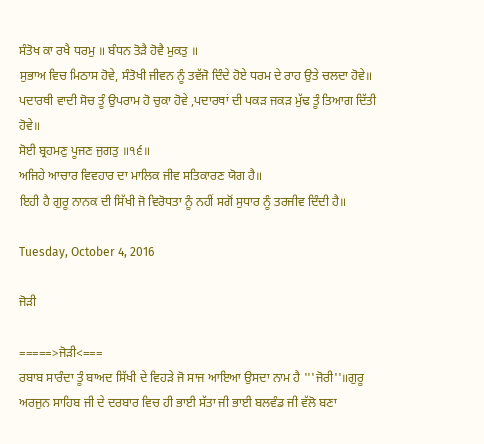ਸੰਤੋਖ ਕਾ ਰਖੈ ਧਰਮੁ ॥ ਬੰਧਨ ਤੋੜੈ ਹੋਵੈ ਮੁਕਤੁ ॥
ਸੁਭਾਅ ਵਿਚ ਮਿਠਾਸ ਹੋਵੇ, ਸੰਤੋਖੀ ਜੀਵਨ ਨੂੰ ਤਵੱਜੋ ਦਿੰਦੇ ਹੋਏ ਧਰਮ ਦੇ ਰਾਹ ਉਤੇ ਚਲਦਾ ਹੋਵੇ॥
ਪਦਾਰਥੀ ਵਾਦੀ ਸੋਚ ਤੂੰ ਉਪਰਾਮ ਹੋ ਚੁਕਾ ਹੋਵੇ ,ਪਦਾਰਥਾਂ ਦੀ ਪਕੜ ਜਕੜ ਮੁੱਢ ਤੂੰ ਤਿਆਗ ਦਿੱਤੀ ਹੋਵੇ॥
ਸੋਈ ਬ੍ਰਹਮਣੁ ਪੂਜਣ ਜੁਗਤੁ ॥੧੬॥
ਅਜਿਹੇ ਆਚਾਰ ਵਿਵਹਾਰ ਦਾ ਮਾਲਿਕ ਜੀਵ ਸਤਿਕਾਰਣ ਯੋਗ ਹੈ॥
ਇਹੀ ਹੈ ਗੁਰੂ ਨਾਨਕ ਦੀ ਸਿੱਖੀ ਜੋ ਵਿਰੋਧਤਾ ਨੂੰ ਨਹੀਂ ਸਗੋਂ ਸੁਧਾਰ ਨੂੰ ਤਰਜੀਵ ਦਿੰਦੀ ਹੈ॥

Tuesday, October 4, 2016

ਜੋੜੀ

=====>ਜੋੜੀ<===
ਰਬਾਬ ਸਾਰੰਦਾ ਤੂੰ ਬਾਅਦ ਸਿੱਖੀ ਦੇ ਵਿਹੜੇ ਜੋ ਸਾਜ ਆਇਆ ਉਸਦਾ ਨਾਮ ਹੈ '''ਜੋਰੀ''॥ਗੁਰੂ ਅਰਜੁਨ ਸਾਹਿਬ ਜੀ ਦੇ ਦਰਬਾਰ ਵਿਚ ਹੀ ਭਾਈ ਸੱਤਾ ਜੀ ਭਾਈ ਬਲਵੰਡ ਜੀ ਵੱਲੋ ਬਣਾ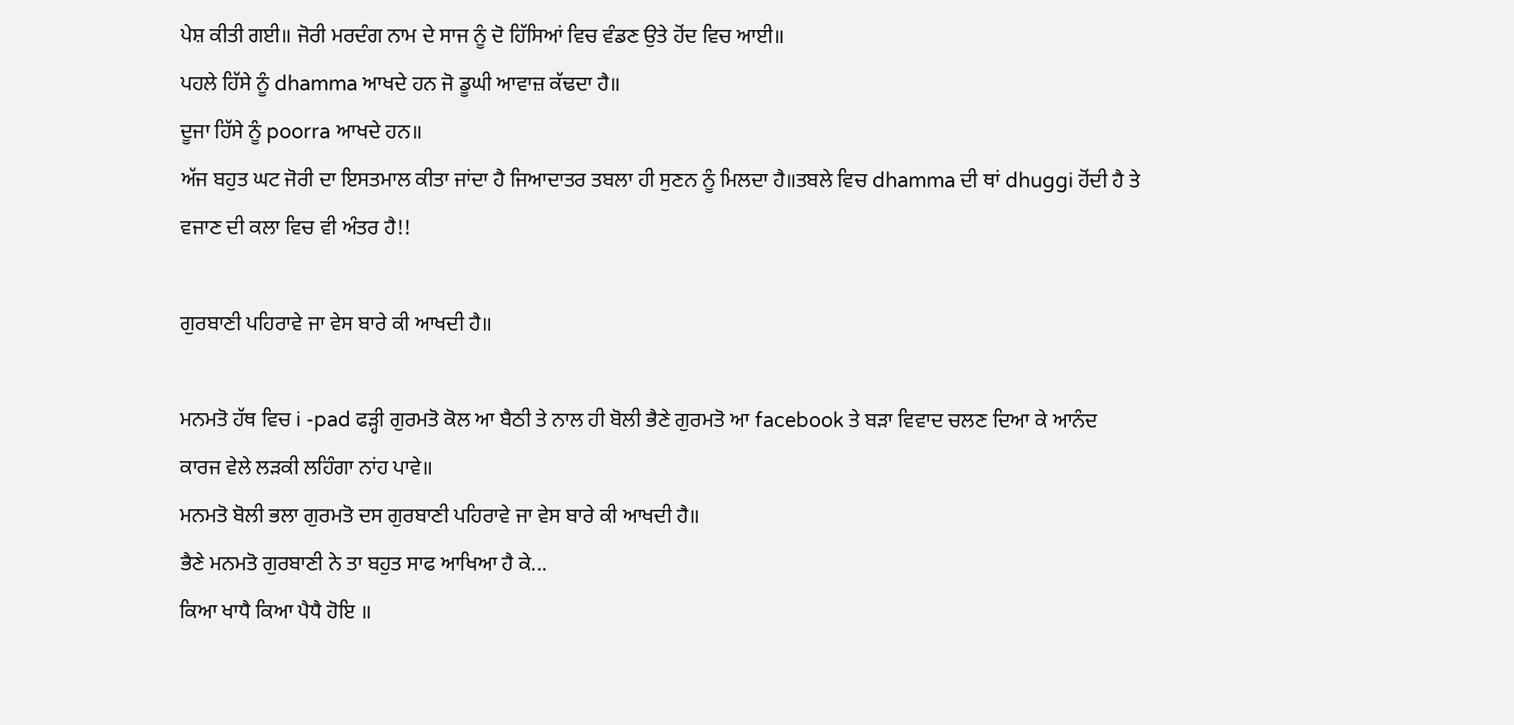ਪੇਸ਼ ਕੀਤੀ ਗਈ॥ ਜੋਰੀ ਮਰਦੰਗ ਨਾਮ ਦੇ ਸਾਜ ਨੂੰ ਦੋ ਹਿੱਸਿਆਂ ਵਿਚ ਵੰਡਣ ਉਤੇ ਹੋਂਦ ਵਿਚ ਆਈ॥
ਪਹਲੇ ਹਿੱਸੇ ਨੂੰ dhamma ਆਖਦੇ ਹਨ ਜੋ ਡੂਘੀ ਆਵਾਜ਼ ਕੱਢਦਾ ਹੈ॥
ਦੂਜਾ ਹਿੱਸੇ ਨੂੰ poorra ਆਖਦੇ ਹਨ॥
ਅੱਜ ਬਹੁਤ ਘਟ ਜੋਰੀ ਦਾ ਇਸਤਮਾਲ ਕੀਤਾ ਜਾਂਦਾ ਹੈ ਜਿਆਦਾਤਰ ਤਬਲਾ ਹੀ ਸੁਣਨ ਨੂੰ ਮਿਲਦਾ ਹੈ॥ਤਬਲੇ ਵਿਚ dhamma ਦੀ ਥਾਂ dhuggi ਹੋਂਦੀ ਹੈ ਤੇ ਵਜਾਣ ਦੀ ਕਲਾ ਵਿਚ ਵੀ ਅੰਤਰ ਹੈ!!

ਗੁਰਬਾਣੀ ਪਹਿਰਾਵੇ ਜਾ ਵੇਸ ਬਾਰੇ ਕੀ ਆਖਦੀ ਹੈ॥

ਮਨਮਤੋ ਹੱਥ ਵਿਚ i -pad ਫੜ੍ਹੀ ਗੁਰਮਤੋ ਕੋਲ ਆ ਬੈਠੀ ਤੇ ਨਾਲ ਹੀ ਬੋਲੀ ਭੈਣੇ ਗੁਰਮਤੋ ਆ facebook ਤੇ ਬੜਾ ਵਿਵਾਦ ਚਲਣ ਦਿਆ ਕੇ ਆਨੰਦ ਕਾਰਜ ਵੇਲੇ ਲੜਕੀ ਲਹਿੰਗਾ ਨਾਂਹ ਪਾਵੇ॥
ਮਨਮਤੋ ਬੋਲੀ ਭਲਾ ਗੁਰਮਤੋ ਦਸ ਗੁਰਬਾਣੀ ਪਹਿਰਾਵੇ ਜਾ ਵੇਸ ਬਾਰੇ ਕੀ ਆਖਦੀ ਹੈ॥
ਭੈਣੇ ਮਨਮਤੋ ਗੁਰਬਾਣੀ ਨੇ ਤਾ ਬਹੁਤ ਸਾਫ ਆਖਿਆ ਹੈ ਕੇ...
ਕਿਆ ਖਾਧੈ ਕਿਆ ਪੈਧੈ ਹੋਇ ॥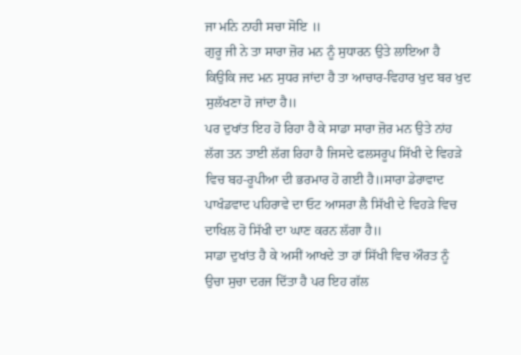ਜਾ ਮਨਿ ਨਾਹੀ ਸਚਾ ਸੋਇ ॥
ਗੁਰੂ ਜੀ ਨੇ ਤਾ ਸਾਰਾ ਜ਼ੋਰ ਮਨ ਨੂੰ ਸੁਧਾਰਨ ਉਤੇ ਲਾਇਆ ਹੈ ਕਿਉਕਿ ਜਦ ਮਨ ਸੁਧਰ ਜਾਂਦਾ ਹੈ ਤਾ ਆਚਾਰ-ਵਿਹਾਰ ਖੁਦ ਬਰ ਖੁਦ ਸੁਲੱਖਣਾ ਹੋ ਜਾਂਦਾ ਹੈ॥
ਪਰ ਦੁਖਾਂਤ ਇਹ ਹੋ ਰਿਹਾ ਹੈ ਕੇ ਸਾਡਾ ਸਾਰਾ ਜ਼ੋਰ ਮਨ ਉਤੇ ਨਾਂਹ ਲੱਗ ਤਨ ਤਾਈ ਲੱਗ ਰਿਹਾ ਹੈ ਜਿਸਦੇ ਫਲਸਰੂਪ ਸਿੱਖੀ ਦੇ ਵਿਹੜੇ ਵਿਚ ਬਹ-ਰੂਪੀਆ ਦੀ ਭਰਮਾਰ ਹੋ ਗਈ ਹੈ॥ਸਾਰਾ ਡੇਰਾਵਾਦ ਪਾਖੰਡਵਾਦ ਪਹਿਰਾਵੇ ਦਾ ਓਟ ਆਸਰਾ ਲੈ ਸਿੱਖੀ ਦੇ ਵਿਹੜੇ ਵਿਚ ਦਾਖਿਲ ਹੋ ਸਿੱਖੀ ਦਾ ਘਾਣ ਕਰਨ ਲੱਗਾ ਹੈ॥
ਸਾਡਾ ਦੁਖਾਂਤ ਹੈ ਕੇ ਅਸੀਂ ਆਖਦੇ ਤਾ ਹਾਂ ਸਿੱਖੀ ਵਿਚ ਔਰਤ ਨੂੰ ਉਚਾ ਸੁਚਾ ਦਰਜ ਦਿੱਤਾ ਹੈ ਪਰ ਇਹ ਗੱਲ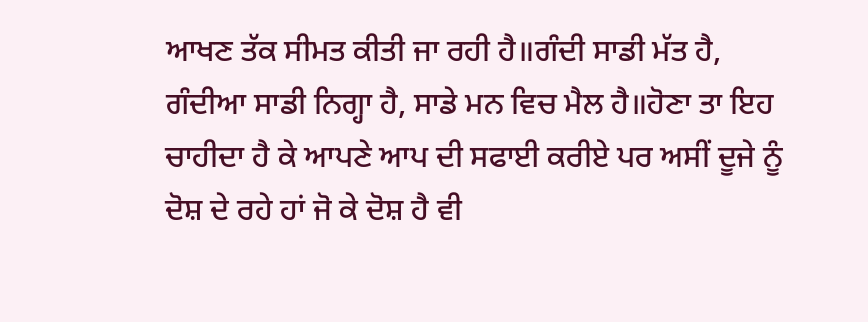ਆਖਣ ਤੱਕ ਸੀਮਤ ਕੀਤੀ ਜਾ ਰਹੀ ਹੈ॥ਗੰਦੀ ਸਾਡੀ ਮੱਤ ਹੈ, ਗੰਦੀਆ ਸਾਡੀ ਨਿਗ੍ਹਾ ਹੈ, ਸਾਡੇ ਮਨ ਵਿਚ ਮੈਲ ਹੈ॥ਹੋਣਾ ਤਾ ਇਹ ਚਾਹੀਦਾ ਹੈ ਕੇ ਆਪਣੇ ਆਪ ਦੀ ਸਫਾਈ ਕਰੀਏ ਪਰ ਅਸੀਂ ਦੂਜੇ ਨੂੰ ਦੋਸ਼ ਦੇ ਰਹੇ ਹਾਂ ਜੋ ਕੇ ਦੋਸ਼ ਹੈ ਵੀ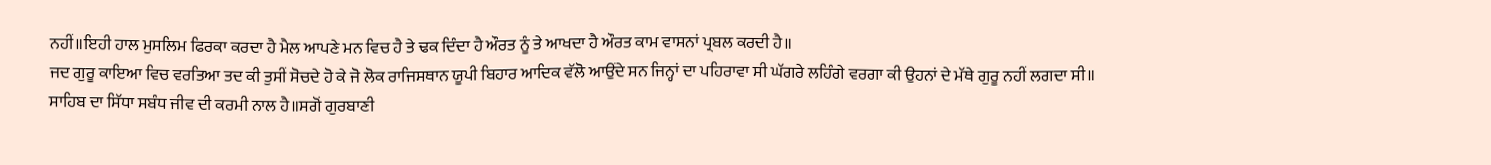ਨਹੀਂ॥ਇਹੀ ਹਾਲ ਮੁਸਲਿਮ ਫਿਰਕਾ ਕਰਦਾ ਹੈ ਮੈਲ ਆਪਣੇ ਮਨ ਵਿਚ ਹੈ ਤੇ ਢਕ ਦਿੰਦਾ ਹੈ ਔਰਤ ਨੂੰ ਤੇ ਆਖਦਾ ਹੈ ਔਰਤ ਕਾਮ ਵਾਸਨਾਂ ਪ੍ਰਬਲ ਕਰਦੀ ਹੈ॥
ਜਦ ਗੁਰੂ ਕਾਇਆ ਵਿਚ ਵਰਤਿਆ ਤਦ ਕੀ ਤੁਸੀਂ ਸੋਚਦੇ ਹੋ ਕੇ ਜੋ ਲੋਕ ਰਾਜਿਸਥਾਨ ਯੂਪੀ ਬਿਹਾਰ ਆਦਿਕ ਵੱਲੋ ਆਉਂਦੇ ਸਨ ਜਿਨ੍ਹਾਂ ਦਾ ਪਹਿਰਾਵਾ ਸੀ ਘੱਗਰੇ ਲਹਿੰਗੇ ਵਰਗਾ ਕੀ ਉਹਨਾਂ ਦੇ ਮੱਥੇ ਗੁਰੂ ਨਹੀਂ ਲਗਦਾ ਸੀ॥
ਸਾਹਿਬ ਦਾ ਸਿੱਧਾ ਸਬੰਧ ਜੀਵ ਦੀ ਕਰਮੀ ਨਾਲ ਹੈ॥ਸਗੋਂ ਗੁਰਬਾਣੀ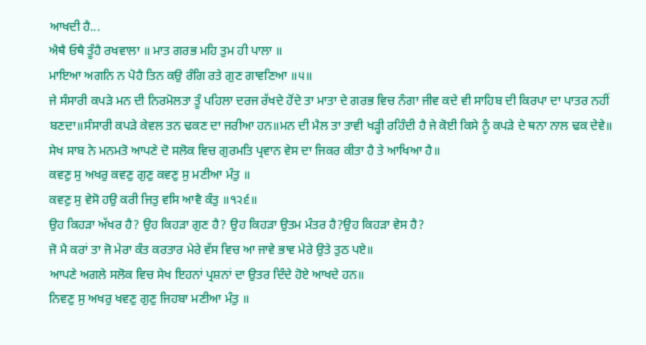ਆਖਦੀ ਹੈ...
ਐਥੈ ਓਥੈ ਤੂੰਹੈ ਰਖਵਾਲਾ ॥ ਮਾਤ ਗਰਭ ਮਹਿ ਤੁਮ ਹੀ ਪਾਲਾ ॥
ਮਾਇਆ ਅਗਨਿ ਨ ਪੋਹੈ ਤਿਨ ਕਉ ਰੰਗਿ ਰਤੇ ਗੁਣ ਗਾਵਣਿਆ ॥੫॥
ਜੇ ਸੰਸਾਰੀ ਕਪੜੇ ਮਨ ਦੀ ਨਿਰਮੋਲਤਾ ਤੂੰ ਪਹਿਲਾ ਦਰਜ ਰੱਖਦੇ ਹੋਂਦੇ ਤਾ ਮਾਤਾ ਦੇ ਗਰਭ ਵਿਚ ਨੰਗਾ ਜੀਵ ਕਦੇ ਵੀ ਸਾਹਿਬ ਦੀ ਕਿਰਪਾ ਦਾ ਪਾਤਰ ਨਹੀਂ ਬਣਦਾ॥ਸੰਸਾਰੀ ਕਪੜੇ ਕੇਵਲ ਤਨ ਢਕਣ ਦਾ ਜਰੀਆ ਹਨ॥ਮਨ ਦੀ ਮੈਲ ਤਾ ਤਾਵੀ ਖੜ੍ਹੀ ਰਹਿੰਦੀ ਹੈ ਜੇ ਕੋਈ ਕਿਸੇ ਨੂੰ ਕਪੜੇ ਦੇ ਥਨਾ ਨਾਲ ਢਕ ਦੇਵੇ॥
ਸੇਖ ਸਾਬ ਨੇ ਮਨਮਤੋ ਆਪਣੇ ਦੋ ਸਲੋਕ ਵਿਚ ਗੁਰਮਤਿ ਪ੍ਰਵਾਨ ਵੇਸ ਦਾ ਜਿਕਰ ਕੀਤਾ ਹੈ ਤੇ ਆਖਿਆ ਹੈ॥
ਕਵਣੁ ਸੁ ਅਖਰੁ ਕਵਣੁ ਗੁਣੁ ਕਵਣੁ ਸੁ ਮਣੀਆ ਮੰਤੁ ॥
ਕਵਣੁ ਸੁ ਵੇਸੋ ਹਉ ਕਰੀ ਜਿਤੁ ਵਸਿ ਆਵੈ ਕੰਤੁ ॥੧੨੬॥
ਉਹ ਕਿਹੜਾ ਅੱਖਰ ਹੈ? ਉਹ ਕਿਹੜਾ ਗੁਣ ਹੈ? ਉਹ ਕਿਹੜਾ ਉਤਮ ਮੰਤਰ ਹੈ?ਉਹ ਕਿਹੜਾ ਵੇਸ ਹੈ?
ਜੋ ਮੈ ਕਰਾਂ ਤਾ ਜੋ ਮੇਰਾ ਕੰਤ ਕਰਤਾਰ ਮੇਰੇ ਵੱਸ ਵਿਚ ਆ ਜਾਵੇ ਭਾਵ ਮੇਰੇ ਉਤੇ ਤੁਠ ਪਏ॥
ਆਪਣੇ ਅਗਲੇ ਸਲੋਕ ਵਿਚ ਸੇਖ ਇਹਨਾਂ ਪ੍ਰਸ਼ਨਾਂ ਦਾ ਉਤਰ ਦਿੰਦੇ ਹੋਏ ਆਖਦੇ ਹਨ॥
ਨਿਵਣੁ ਸੁ ਅਖਰੁ ਖਵਣੁ ਗੁਣੁ ਜਿਹਬਾ ਮਣੀਆ ਮੰਤੁ ॥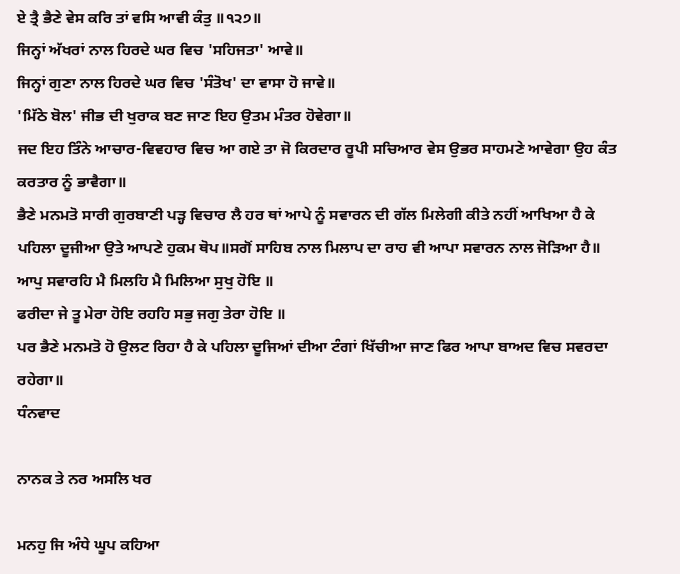ਏ ਤ੍ਰੈ ਭੈਣੇ ਵੇਸ ਕਰਿ ਤਾਂ ਵਸਿ ਆਵੀ ਕੰਤੁ ॥੧੨੭॥
ਜਿਨ੍ਹਾਂ ਅੱਖਰਾਂ ਨਾਲ ਹਿਰਦੇ ਘਰ ਵਿਚ 'ਸਹਿਜਤਾ' ਆਵੇ॥
ਜਿਨ੍ਹਾਂ ਗੁਣਾ ਨਾਲ ਹਿਰਦੇ ਘਰ ਵਿਚ 'ਸੰਤੋਖ' ਦਾ ਵਾਸਾ ਹੋ ਜਾਵੇ॥
'ਮਿੱਠੇ ਬੋਲ' ਜੀਭ ਦੀ ਖੁਰਾਕ ਬਣ ਜਾਣ ਇਹ ਉਤਮ ਮੰਤਰ ਹੋਵੇਗਾ॥
ਜਦ ਇਹ ਤਿੰਨੇ ਆਚਾਰ-ਵਿਵਹਾਰ ਵਿਚ ਆ ਗਏ ਤਾ ਜੋ ਕਿਰਦਾਰ ਰੂਪੀ ਸਚਿਆਰ ਵੇਸ ਉਭਰ ਸਾਹਮਣੇ ਆਵੇਗਾ ਉਹ ਕੰਤ ਕਰਤਾਰ ਨੂੰ ਭਾਵੈਗਾ॥
ਭੈਣੇ ਮਨਮਤੋ ਸਾਰੀ ਗੁਰਬਾਣੀ ਪੜ੍ਹ ਵਿਚਾਰ ਲੈ ਹਰ ਥਾਂ ਆਪੇ ਨੂੰ ਸਵਾਰਨ ਦੀ ਗੱਲ ਮਿਲੇਗੀ ਕੀਤੇ ਨਹੀਂ ਆਖਿਆ ਹੈ ਕੇ ਪਹਿਲਾ ਦੂਜੀਆ ਉਤੇ ਆਪਣੇ ਹੁਕਮ ਥੋਪ॥ਸਗੋਂ ਸਾਹਿਬ ਨਾਲ ਮਿਲਾਪ ਦਾ ਰਾਹ ਵੀ ਆਪਾ ਸਵਾਰਨ ਨਾਲ ਜੋੜਿਆ ਹੈ॥
ਆਪੁ ਸਵਾਰਹਿ ਮੈ ਮਿਲਹਿ ਮੈ ਮਿਲਿਆ ਸੁਖੁ ਹੋਇ ॥
ਫਰੀਦਾ ਜੇ ਤੂ ਮੇਰਾ ਹੋਇ ਰਹਹਿ ਸਭੁ ਜਗੁ ਤੇਰਾ ਹੋਇ ॥
ਪਰ ਭੈਣੇ ਮਨਮਤੋ ਹੋ ਉਲਟ ਰਿਹਾ ਹੈ ਕੇ ਪਹਿਲਾ ਦੂਜਿਆਂ ਦੀਆ ਟੰਗਾਂ ਖਿੱਚੀਆ ਜਾਣ ਫਿਰ ਆਪਾ ਬਾਅਦ ਵਿਚ ਸਵਰਦਾ ਰਹੇਗਾ॥
ਧੰਨਵਾਦ

ਨਾਨਕ ਤੇ ਨਰ ਅਸਲਿ ਖਰ

ਮਨਹੁ ਜਿ ਅੰਧੇ ਘੂਪ ਕਹਿਆ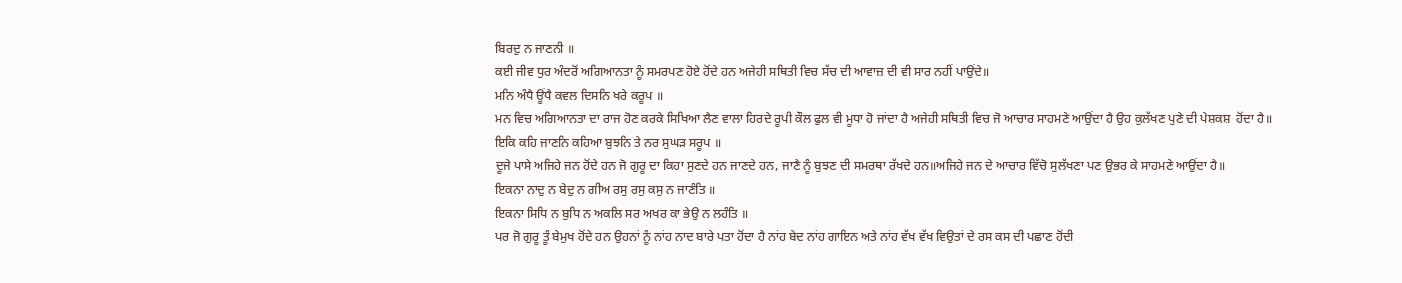ਬਿਰਦੁ ਨ ਜਾਣਨੀ ॥
ਕਈ ਜੀਵ ਧੁਰ ਅੰਦਰੋਂ ਅਗਿਆਨਤਾ ਨੂੰ ਸਮਰਪਣ ਹੋਏ ਹੋਂਦੇ ਹਨ ਅਜੇਹੀ ਸਥਿਤੀ ਵਿਚ ਸੱਚ ਦੀ ਆਵਾਜ਼ ਦੀ ਵੀ ਸਾਰ ਨਹੀਂ ਪਾਉਂਦੇ॥
ਮਨਿ ਅੰਧੈ ਊਂਧੈ ਕਵਲ ਦਿਸਨਿ ਖਰੇ ਕਰੂਪ ॥
ਮਨ ਵਿਚ ਅਗਿਆਨਤਾ ਦਾ ਰਾਜ ਹੋਣ ਕਰਕੇ ਸਿਖਿਆ ਲੈਣ ਵਾਲਾ ਹਿਰਦੇ ਰੂਪੀ ਕੌਲ ਫੁਲ ਵੀ ਮੂਧਾ ਹੋ ਜਾਂਦਾ ਹੈ ਅਜੇਹੀ ਸਥਿਤੀ ਵਿਚ ਜੋ ਆਚਾਰ ਸਾਹਮਣੇ ਆਉਂਦਾ ਹੈ ਉਹ ਕੁਲੱਖਣ ਪੁਣੇ ਦੀ ਪੇਸ਼ਕਸ਼  ਹੋਂਦਾ ਹੈ॥
ਇਕਿ ਕਹਿ ਜਾਣਨਿ ਕਹਿਆ ਬੁਝਨਿ ਤੇ ਨਰ ਸੁਘੜ ਸਰੂਪ ॥
ਦੂਜੇ ਪਾਸੇ ਅਜਿਹੇ ਜਨ ਹੋਂਦੇ ਹਨ ਜੋ ਗੁਰੂ ਦਾ ਕਿਹਾ ਸੁਣਦੇ ਹਨ ਜਾਣਦੇ ਹਨ, ਜਾਣੈ ਨੂੰ ਬੁਝਣ ਦੀ ਸਮਰਥਾ ਰੱਖਦੇ ਹਨ॥ਅਜਿਹੇ ਜਨ ਦੇ ਆਚਾਰ ਵਿੱਚੋ ਸੁਲੱਖਣਾ ਪਣ ਉਭਰ ਕੇ ਸਾਹਮਣੇ ਆਉਂਦਾ ਹੈ॥
ਇਕਨਾ ਨਾਦੁ ਨ ਬੇਦੁ ਨ ਗੀਅ ਰਸੁ ਰਸੁ ਕਸੁ ਨ ਜਾਣੰਤਿ ॥
ਇਕਨਾ ਸਿਧਿ ਨ ਬੁਧਿ ਨ ਅਕਲਿ ਸਰ ਅਖਰ ਕਾ ਭੇਉ ਨ ਲਹੰਤਿ ॥
ਪਰ ਜੋ ਗੁਰੂ ਤੂੰ ਬੇਮੁਖ ਹੋਂਦੇ ਹਨ ਉਹਨਾਂ ਨੂੰ ਨਾਂਹ ਨਾਦ ਬਾਰੇ ਪਤਾ ਹੋਂਦਾ ਹੈ ਨਾਂਹ ਬੇਦ ਨਾਂਹ ਗਾਇਨ ਅਤੇ ਨਾਂਹ ਵੱਖ ਵੱਖ ਵਿਉਤਾਂ ਦੇ ਰਸ ਕਸ ਦੀ ਪਛਾਣ ਹੋਂਦੀ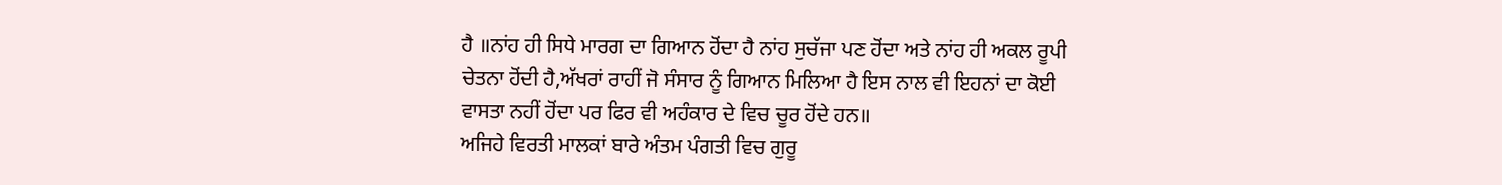ਹੈ ॥ਨਾਂਹ ਹੀ ਸਿਧੇ ਮਾਰਗ ਦਾ ਗਿਆਨ ਹੋਂਦਾ ਹੈ ਨਾਂਹ ਸੁਚੱਜਾ ਪਣ ਹੋਂਦਾ ਅਤੇ ਨਾਂਹ ਹੀ ਅਕਲ ਰੂਪੀ ਚੇਤਨਾ ਹੋਂਦੀ ਹੈ,ਅੱਖਰਾਂ ਰਾਹੀਂ ਜੋ ਸੰਸਾਰ ਨੂੰ ਗਿਆਨ ਮਿਲਿਆ ਹੈ ਇਸ ਨਾਲ ਵੀ ਇਹਨਾਂ ਦਾ ਕੋਈ ਵਾਸਤਾ ਨਹੀਂ ਹੋਂਦਾ ਪਰ ਫਿਰ ਵੀ ਅਹੰਕਾਰ ਦੇ ਵਿਚ ਚੂਰ ਹੋਂਦੇ ਹਨ॥
ਅਜਿਹੇ ਵਿਰਤੀ ਮਾਲਕਾਂ ਬਾਰੇ ਅੰਤਮ ਪੰਗਤੀ ਵਿਚ ਗੁਰੂ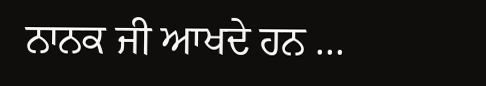ਨਾਨਕ ਜੀ ਆਖਦੇ ਹਨ ...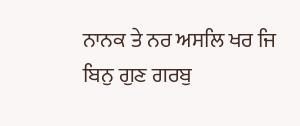ਨਾਨਕ ਤੇ ਨਰ ਅਸਲਿ ਖਰ ਜਿ ਬਿਨੁ ਗੁਣ ਗਰਬੁ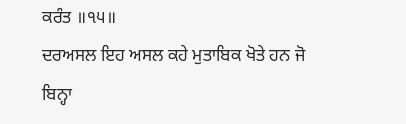ਕਰੰਤ ॥੧੫॥
ਦਰਅਸਲ ਇਹ ਅਸਲ ਕਹੇ ਮੁਤਾਬਿਕ ਖੋਤੇ ਹਨ ਜੋ ਬਿਨ੍ਹਾ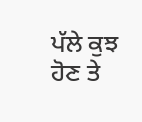ਪੱਲੇ ਕੁਝ ਹੋਣ ਤੇ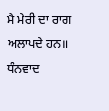ਮੈ ਮੇਰੀ ਦਾ ਰਾਗ ਅਲਾਪਦੇ ਹਨ॥
ਧੰਨਵਾਦ